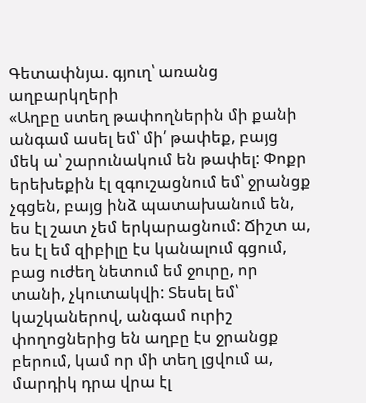Գետափնյա. գյուղ՝ առանց աղբարկղերի
«Աղբը ստեղ թափողներին մի քանի անգամ ասել եմ՝ մի՛ թափեք, բայց մեկ ա՝ շարունակում են թափել: Փոքր երեխեքին էլ զգուշացնում եմ՝ ջրանցք չգցեն, բայց ինձ պատախանում են, ես էլ շատ չեմ երկարացնում: Ճիշտ ա, ես էլ եմ զիբիլը էս կանալում գցում, բաց ուժեղ նետում եմ ջուրը, որ տանի, չկուտակվի: Տեսել եմ՝ կաշկաներով, անգամ ուրիշ փողոցներից են աղբը էս ջրանցք բերում, կամ որ մի տեղ լցվում ա, մարդիկ դրա վրա էլ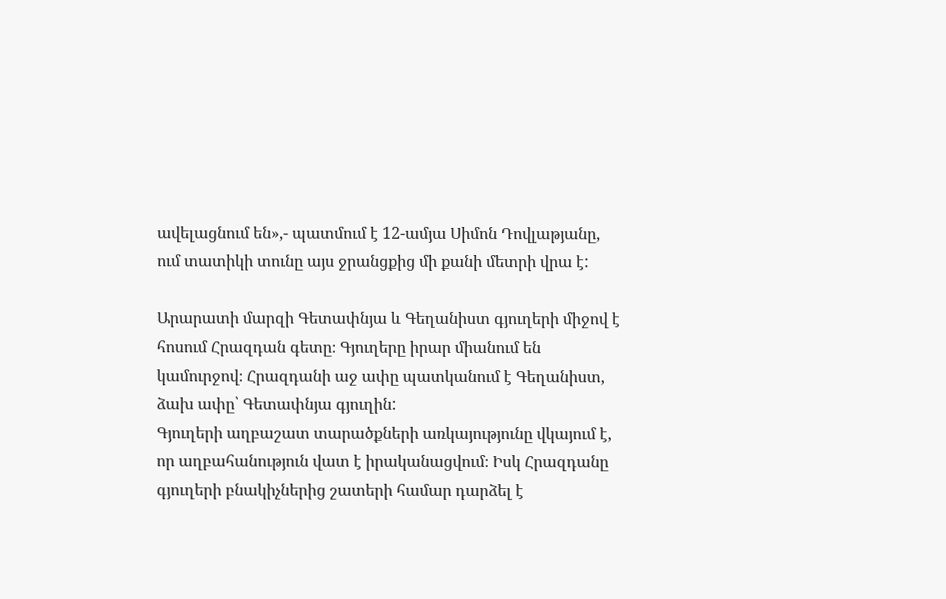ավելացնում են»,- պատմում է 12-ամյա Սիմոն Դովլաթյանը, ում տատիկի տունը այս ջրանցքից մի քանի մետրի վրա է:

Արարատի մարզի Գետափնյա և Գեղանիստ գյուղերի միջով է հոսում Հրազդան գետը։ Գյուղերը իրար միանում են կամուրջով։ Հրազդանի աջ ափը պատկանում է Գեղանիստ, ձախ ափը՝ Գետափնյա գյուղին:
Գյուղերի աղբաշատ տարածքների առկայությունը վկայում է, որ աղբահանություն վատ է իրականացվում։ Իսկ Հրազդանը գյուղերի բնակիչներից շատերի համար դարձել է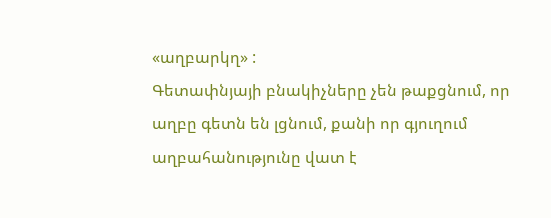«աղբարկղ» :
Գետափնյայի բնակիչները չեն թաքցնում, որ աղբը գետն են լցնում, քանի որ գյուղում աղբահանությունը վատ է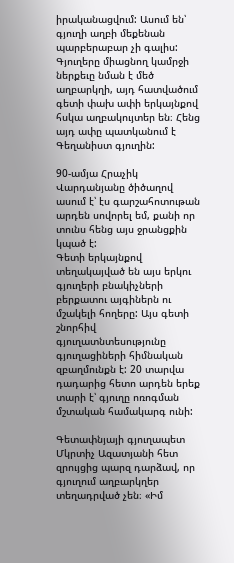իրականացվում: Ասում են՝ գյուղի աղբի մեքենան պարբերաբար չի գալիս: Գյուղերը միացնող կամրջի ներքեւը նման է մեծ աղբարկղի, այդ հատվածում գետի փախ ափի երկայնքով հսկա աղբակույտեր են։ Հենց այդ ափը պատկանում է Գեղանիստ գյուղին:

90-ամյա Հրաչիկ Վարդանյանը ծիծաղով ասում է՝ էս գարշահոտութան արդեն սովորել եմ, քանի որ տունս հենց այս ջրանցքին կպած է:
Գետի երկայնքով տեղակայված են այս երկու գյուղերի բնակիչների բերքատու այգիներն ու մշակելի հողերը: Այս գետի շնորհիվ գյուղատնտեսությունը գյուղացիների հիմնական զբաղմունքն է: 20 տարվա դադարից հետո արդեն երեք տարի է՝ գյուղը ոռոգման մշտական համակարգ ունի:

Գետափնյայի գյուղապետ Մկրտիչ Ազատյանի հետ զրույցից պարզ դարձավ, որ գյուղում աղբարկղեր տեղադրված չեն։ «Իմ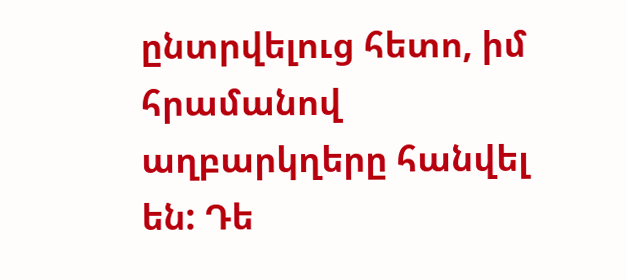ընտրվելուց հետո, իմ հրամանով աղբարկղերը հանվել են: Դե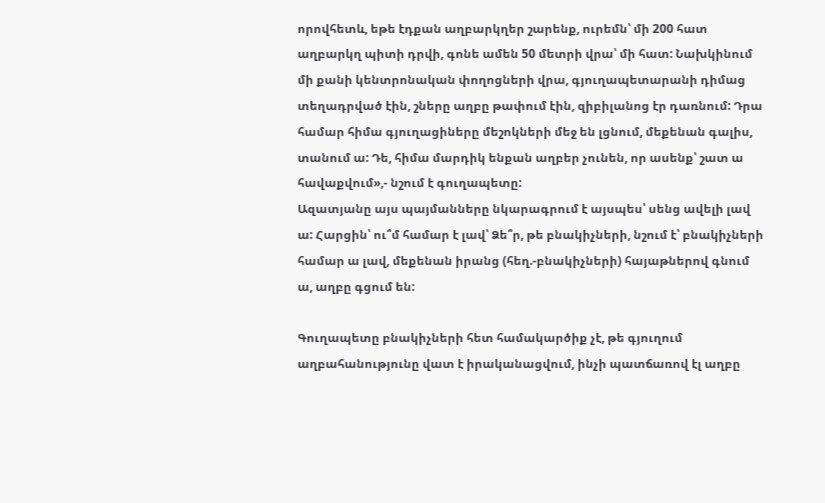որովհետև, եթե էդքան աղբարկղեր շարենք, ուրեմն՝ մի 200 հատ աղբարկղ պիտի դրվի, գոնե ամեն 50 մետրի վրա՝ մի հատ: Նախկինում մի քանի կենտրոնական փողոցների վրա, գյուղապետարանի դիմաց տեղադրված էին, շները աղբը թափում էին, զիբիլանոց էր դառնում: Դրա համար հիմա գյուղացիները մեշոկների մեջ են լցնում, մեքենան գալիս, տանում ա: Դե, հիմա մարդիկ ենքան աղբեր չունեն, որ ասենք՝ շատ ա հավաքվում»,- նշում է գուղապետը:
Ազատյանը այս պայմանները նկարագրում է այսպես՝ սենց ավելի լավ ա: Հարցին՝ ու՞մ համար է լավ՝ Ձե՞ր, թե բնակիչների, նշում է՝ բնակիչների համար ա լավ, մեքենան իրանց (հեղ.-բնակիչների) հայաթներով գնում ա, աղբը գցում են:

Գուղապետը բնակիչների հետ համակարծիք չէ, թե գյուղում աղբահանությունը վատ է իրականացվում, ինչի պատճառով էլ աղբը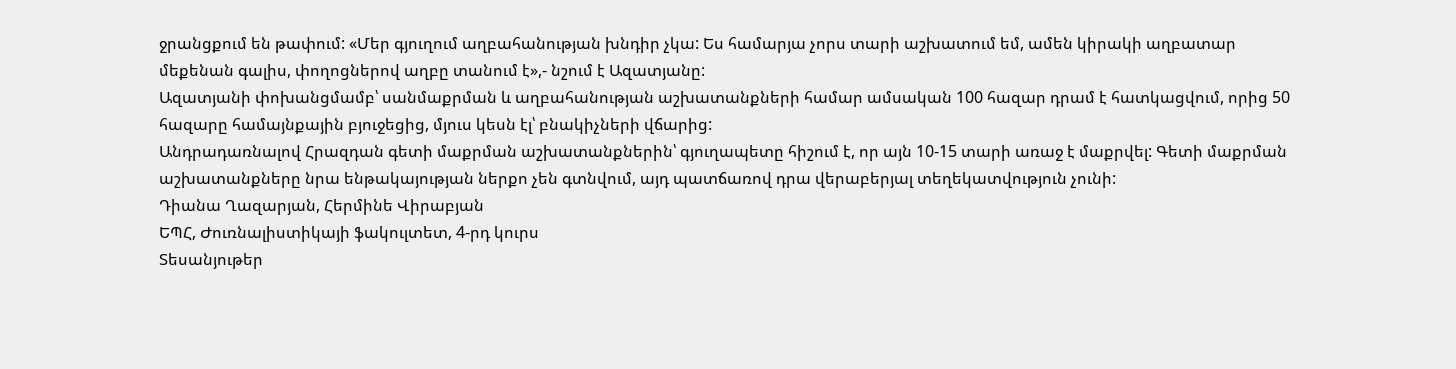ջրանցքում են թափում: «Մեր գյուղում աղբահանության խնդիր չկա: Ես համարյա չորս տարի աշխատում եմ, ամեն կիրակի աղբատար մեքենան գալիս, փողոցներով աղբը տանում է»,- նշում է Ազատյանը:
Ազատյանի փոխանցմամբ՝ սանմաքրման և աղբահանության աշխատանքների համար ամսական 100 հազար դրամ է հատկացվում, որից 50 հազարը համայնքային բյուջեցից, մյուս կեսն էլ՝ բնակիչների վճարից:
Անդրադառնալով Հրազդան գետի մաքրման աշխատանքներին՝ գյուղապետը հիշում է, որ այն 10-15 տարի առաջ է մաքրվել: Գետի մաքրման աշխատանքները նրա ենթակայության ներքո չեն գտնվում, այդ պատճառով դրա վերաբերյալ տեղեկատվություն չունի:
Դիանա Ղազարյան, Հերմինե Վիրաբյան
ԵՊՀ, Ժուռնալիստիկայի ֆակուլտետ, 4-րդ կուրս
Տեսանյութեր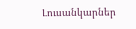Լուսանկարներ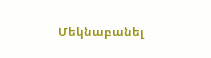Մեկնաբանել